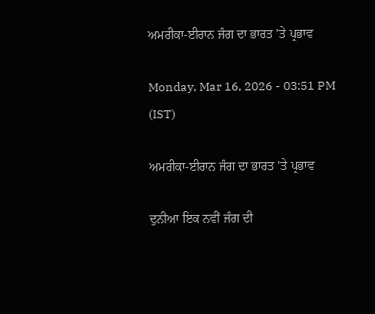ਅਮਰੀਕਾ-ਈਰਾਨ ਜੰਗ ਦਾ ਭਾਰਤ ’ਤੇ ਪ੍ਰਭਾਵ

Monday, Mar 16, 2026 - 03:51 PM (IST)

ਅਮਰੀਕਾ-ਈਰਾਨ ਜੰਗ ਦਾ ਭਾਰਤ ’ਤੇ ਪ੍ਰਭਾਵ

ਦੁਨੀਆ ਇਕ ਨਵੀਂ ਜੰਗ ਦੀ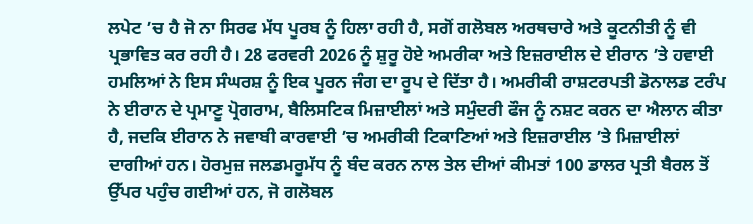ਲਪੇਟ ’ਚ ਹੈ ਜੋ ਨਾ ਸਿਰਫ ਮੱਧ ਪੂਰਬ ਨੂੰ ਹਿਲਾ ਰਹੀ ਹੈ, ਸਗੋਂ ਗਲੋਬਲ ਅਰਥਚਾਰੇ ਅਤੇ ਕੂਟਨੀਤੀ ਨੂੰ ਵੀ ਪ੍ਰਭਾਵਿਤ ਕਰ ਰਹੀ ਹੈ। 28 ਫਰਵਰੀ 2026 ਨੂੰ ਸ਼ੁਰੂ ਹੋਏ ਅਮਰੀਕਾ ਅਤੇ ਇਜ਼ਰਾਈਲ ਦੇ ਈਰਾਨ ’ਤੇ ਹਵਾਈ ਹਮਲਿਆਂ ਨੇ ਇਸ ਸੰਘਰਸ਼ ਨੂੰ ਇਕ ਪੂਰਨ ਜੰਗ ਦਾ ਰੂਪ ਦੇ ਦਿੱਤਾ ਹੈ। ਅਮਰੀਕੀ ਰਾਸ਼ਟਰਪਤੀ ਡੋਨਾਲਡ ਟਰੰਪ ਨੇ ਈਰਾਨ ਦੇ ਪ੍ਰਮਾਣੂ ਪ੍ਰੋਗਰਾਮ, ਬੈਲਿਸਟਿਕ ਮਿਜ਼ਾਈਲਾਂ ਅਤੇ ਸਮੁੰਦਰੀ ਫੌਜ ਨੂੰ ਨਸ਼ਟ ਕਰਨ ਦਾ ਐਲਾਨ ਕੀਤਾ ਹੈ, ਜਦਕਿ ਈਰਾਨ ਨੇ ਜਵਾਬੀ ਕਾਰਵਾਈ ’ਚ ਅਮਰੀਕੀ ਟਿਕਾਣਿਆਂ ਅਤੇ ਇਜ਼ਰਾਈਲ ’ਤੇ ਮਿਜ਼ਾਈਲਾਂ ਦਾਗੀਆਂ ਹਨ। ਹੋਰਮੁਜ਼ ਜਲਡਮਰੂਮੱਧ ਨੂੰ ਬੰਦ ਕਰਨ ਨਾਲ ਤੇਲ ਦੀਆਂ ਕੀਮਤਾਂ 100 ਡਾਲਰ ਪ੍ਰਤੀ ਬੈਰਲ ਤੋਂ ਉੱਪਰ ਪਹੁੰਚ ਗਈਆਂ ਹਨ, ਜੋ ਗਲੋਬਲ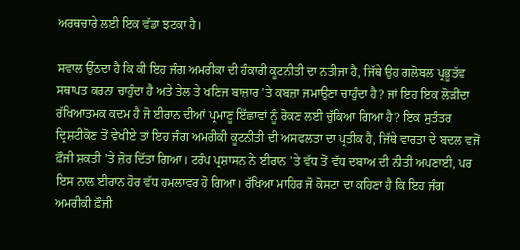ਅਰਥਚਾਰੇ ਲਈ ਇਕ ਵੱਡਾ ਝਟਕਾ ਹੈ।

ਸਵਾਲ ਉੱਠਦਾ ਹੈ ਕਿ ਕੀ ਇਹ ਜੰਗ ਅਮਰੀਕਾ ਦੀ ਹੰਕਾਰੀ ਕੂਟਨੀਤੀ ਦਾ ਨਤੀਜਾ ਹੈ, ਜਿੱਥੇ ਉਹ ਗਲੋਬਲ ਪ੍ਰਭੂਤੱਵ ਸਥਾਪਤ ਕਰਨਾ ਚਾਹੁੰਦਾ ਹੈ ਅਤੇ ਤੇਲ ਤੇ ਖਣਿਜ ਬਾਜ਼ਾਰ ’ਤੇ ਕਬਜ਼ਾ ਜਮਾਉਣਾ ਚਾਹੁੰਦਾ ਹੈ? ਜਾਂ ਇਹ ਇਕ ਲੋੜੀਂਦਾ ਰੱਖਿਆਤਮਕ ਕਦਮ ਹੈ ਜੋ ਈਰਾਨ ਦੀਆਂ ਪ੍ਰਮਾਣੂ ਇੱਛਾਵਾਂ ਨੂੰ ਰੋਕਣ ਲਈ ਚੁੱਕਿਆ ਗਿਆ ਹੈ? ਇਕ ਸੁਤੰਤਰ ਦ੍ਰਿਸ਼ਟੀਕੋਣ ਤੋਂ ਵੇਖੀਏ ਤਾਂ ਇਹ ਜੰਗ ਅਮਰੀਕੀ ਕੂਟਨੀਤੀ ਦੀ ਅਸਫਲਤਾ ਦਾ ਪ੍ਰਤੀਕ ਹੈ, ਜਿੱਥੇ ਵਾਰਤਾ ਦੇ ਬਦਲ ਵਜੋਂ ਫ਼ੌਜੀ ਸ਼ਕਤੀ ’ਤੇ ਜ਼ੋਰ ਦਿੱਤਾ ਗਿਆ। ਟਰੰਪ ਪ੍ਰਸ਼ਾਸਨ ਨੇ ਈਰਾਨ ’ਤੇ ਵੱਧ ਤੋਂ ਵੱਧ ਦਬਾਅ ਦੀ ਨੀਤੀ ਅਪਣਾਈ, ਪਰ ਇਸ ਨਾਲ ਈਰਾਨ ਹੋਰ ਵੱਧ ਹਮਲਾਵਰ ਹੋ ਗਿਆ। ਰੱਖਿਆ ਮਾਹਿਰ ਜੋ ਕੋਸਟਾ ਦਾ ਕਹਿਣਾ ਹੈ ਕਿ ਇਹ ਜੰਗ ਅਮਰੀਕੀ ਫ਼ੌਜੀ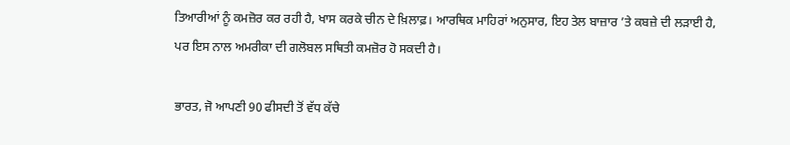ਤਿਆਰੀਆਂ ਨੂੰ ਕਮਜ਼ੋਰ ਕਰ ਰਹੀ ਹੈ, ਖਾਸ ਕਰਕੇ ਚੀਨ ਦੇ ਖ਼ਿਲਾਫ਼। ਆਰਥਿਕ ਮਾਹਿਰਾਂ ਅਨੁਸਾਰ, ਇਹ ਤੇਲ ਬਾਜ਼ਾਰ ’ਤੇ ਕਬਜ਼ੇ ਦੀ ਲੜਾਈ ਹੈ, ਪਰ ਇਸ ਨਾਲ ਅਮਰੀਕਾ ਦੀ ਗਲੋਬਲ ਸਥਿਤੀ ਕਮਜ਼ੋਰ ਹੋ ਸਕਦੀ ਹੈ।

ਭਾਰਤ, ਜੋ ਆਪਣੀ 90 ਫੀਸਦੀ ਤੋਂ ਵੱਧ ਕੱਚੇ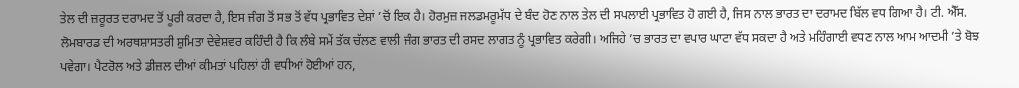ਤੇਲ ਦੀ ਜ਼ਰੂਰਤ ਦਰਾਮਦ ਤੋਂ ਪੂਰੀ ਕਰਦਾ ਹੈ, ਇਸ ਜੰਗ ਤੋਂ ਸਭ ਤੋਂ ਵੱਧ ਪ੍ਰਭਾਵਿਤ ਦੇਸ਼ਾਂ ’ਚੋਂ ਇਕ ਹੈ। ਹੋਰਮੁਜ਼ ਜਲਡਮਰੂਮੱਧ ਦੇ ਬੰਦ ਹੋਣ ਨਾਲ ਤੇਲ ਦੀ ਸਪਲਾਈ ਪ੍ਰਭਾਵਿਤ ਹੋ ਗਈ ਹੈ, ਜਿਸ ਨਾਲ ਭਾਰਤ ਦਾ ਦਰਾਮਦ ਬਿੱਲ ਵਧ ਗਿਆ ਹੈ। ਟੀ. ਐੱਸ. ਲੋਮਬਾਰਡ ਦੀ ਅਰਥਸ਼ਾਸਤਰੀ ਸ਼ੁਮਿਤਾ ਦੇਵੇਸ਼ਵਰ ਕਹਿੰਦੀ ਹੈ ਕਿ ਲੰਬੇ ਸਮੇਂ ਤੱਕ ਚੱਲਣ ਵਾਲੀ ਜੰਗ ਭਾਰਤ ਦੀ ਰਸਦ ਲਾਗਤ ਨੂੰ ਪ੍ਰਭਾਵਿਤ ਕਰੇਗੀ। ਅਜਿਹੇ ’ਚ ਭਾਰਤ ਦਾ ਵਪਾਰ ਘਾਟਾ ਵੱਧ ਸਕਦਾ ਹੈ ਅਤੇ ਮਹਿੰਗਾਈ ਵਧਣ ਨਾਲ ਆਮ ਆਦਮੀ ’ਤੇ ਬੋਝ ਪਵੇਗਾ। ਪੈਟਰੋਲ ਅਤੇ ਡੀਜ਼ਲ ਦੀਆਂ ਕੀਮਤਾਂ ਪਹਿਲਾਂ ਹੀ ਵਧੀਆਂ ਹੋਈਆਂ ਹਨ,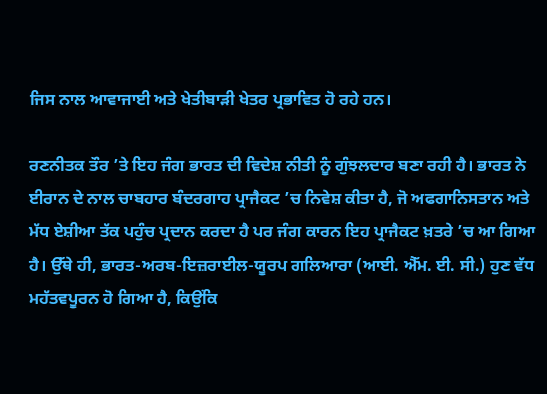ਜਿਸ ਨਾਲ ਆਵਾਜਾਈ ਅਤੇ ਖੇਤੀਬਾੜੀ ਖੇਤਰ ਪ੍ਰਭਾਵਿਤ ਹੋ ਰਹੇ ਹਨ।

ਰਣਨੀਤਕ ਤੌਰ ’ਤੇ ਇਹ ਜੰਗ ਭਾਰਤ ਦੀ ਵਿਦੇਸ਼ ਨੀਤੀ ਨੂੰ ਗੁੰਝਲਦਾਰ ਬਣਾ ਰਹੀ ਹੈ। ਭਾਰਤ ਨੇ ਈਰਾਨ ਦੇ ਨਾਲ ਚਾਬਹਾਰ ਬੰਦਰਗਾਹ ਪ੍ਰਾਜੈਕਟ ’ਚ ਨਿਵੇਸ਼ ਕੀਤਾ ਹੈ, ਜੋ ਅਫਗਾਨਿਸਤਾਨ ਅਤੇ ਮੱਧ ਏਸ਼ੀਆ ਤੱਕ ਪਹੁੰਚ ਪ੍ਰਦਾਨ ਕਰਦਾ ਹੈ ਪਰ ਜੰਗ ਕਾਰਨ ਇਹ ਪ੍ਰਾਜੈਕਟ ਖ਼ਤਰੇ ’ਚ ਆ ਗਿਆ ਹੈ। ਉੱਥੇ ਹੀ, ਭਾਰਤ-ਅਰਬ-ਇਜ਼ਰਾਈਲ-ਯੂਰਪ ਗਲਿਆਰਾ (ਆਈ. ਐੱਮ. ਈ. ਸੀ.) ਹੁਣ ਵੱਧ ਮਹੱਤਵਪੂਰਨ ਹੋ ਗਿਆ ਹੈ, ਕਿਉਂਕਿ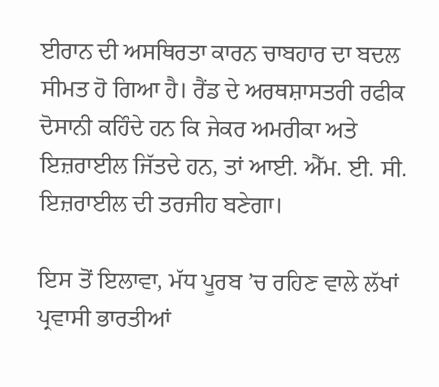ਈਰਾਨ ਦੀ ਅਸਥਿਰਤਾ ਕਾਰਨ ਚਾਬਹਾਰ ਦਾ ਬਦਲ ਸੀਮਤ ਹੋ ਗਿਆ ਹੈ। ਰੈਂਡ ਦੇ ਅਰਥਸ਼ਾਸਤਰੀ ਰਫੀਕ ਦੋਸਾਨੀ ਕਹਿੰਦੇ ਹਨ ਕਿ ਜੇਕਰ ਅਮਰੀਕਾ ਅਤੇ ਇਜ਼ਰਾਈਲ ਜਿੱਤਦੇ ਹਨ, ਤਾਂ ਆਈ. ਐੱਮ. ਈ. ਸੀ. ਇਜ਼ਰਾਈਲ ਦੀ ਤਰਜੀਹ ਬਣੇਗਾ।

ਇਸ ਤੋਂ ਇਲਾਵਾ, ਮੱਧ ਪੂਰਬ ’ਚ ਰਹਿਣ ਵਾਲੇ ਲੱਖਾਂ ਪ੍ਰਵਾਸੀ ਭਾਰਤੀਆਂ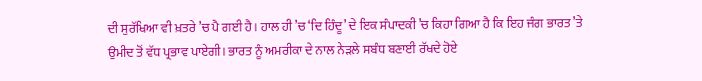ਦੀ ਸੁਰੱਖਿਆ ਵੀ ਖ਼ਤਰੇ ’ਚ ਪੈ ਗਈ ਹੈ। ਹਾਲ ਹੀ ’ਚ ‘ਦਿ ਹਿੰਦੂ’ ਦੇ ਇਕ ਸੰਪਾਦਕੀ ’ਚ ਕਿਹਾ ਗਿਆ ਹੈ ਕਿ ਇਹ ਜੰਗ ਭਾਰਤ ’ਤੇ ਉਮੀਦ ਤੋਂ ਵੱਧ ਪ੍ਰਭਾਵ ਪਾਏਗੀ। ਭਾਰਤ ਨੂੰ ਅਮਰੀਕਾ ਦੇ ਨਾਲ ਨੇੜਲੇ ਸਬੰਧ ਬਣਾਈ ਰੱਖਦੇ ਹੋਏ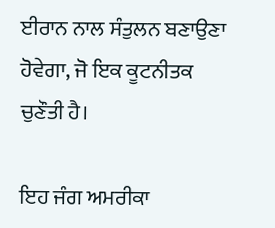ਈਰਾਨ ਨਾਲ ਸੰਤੁਲਨ ਬਣਾਉਣਾ ਹੋਵੇਗਾ, ਜੋ ਇਕ ਕੂਟਨੀਤਕ ਚੁਣੌਤੀ ਹੈ।

ਇਹ ਜੰਗ ਅਮਰੀਕਾ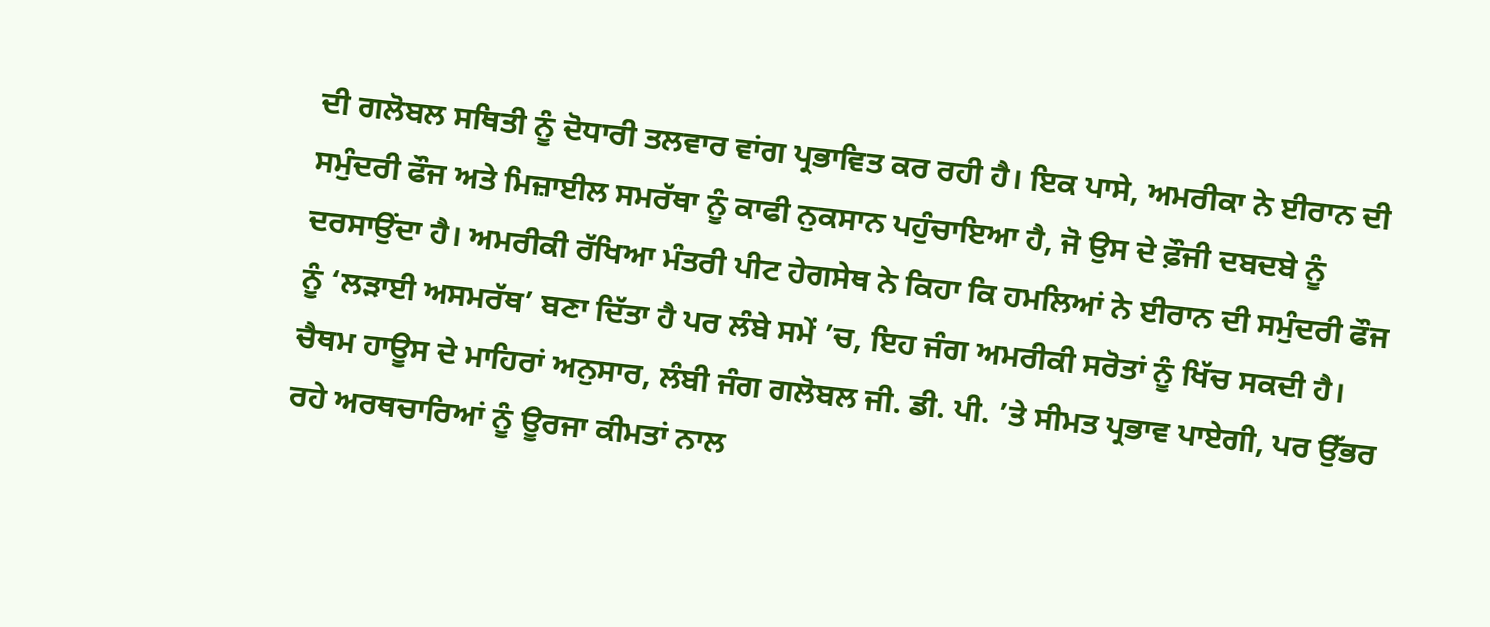ਦੀ ਗਲੋਬਲ ਸਥਿਤੀ ਨੂੰ ਦੋਧਾਰੀ ਤਲਵਾਰ ਵਾਂਗ ਪ੍ਰਭਾਵਿਤ ਕਰ ਰਹੀ ਹੈ। ਇਕ ਪਾਸੇ, ਅਮਰੀਕਾ ਨੇ ਈਰਾਨ ਦੀ ਸਮੁੰਦਰੀ ਫੌਜ ਅਤੇ ਮਿਜ਼ਾਈਲ ਸਮਰੱਥਾ ਨੂੰ ਕਾਫੀ ਨੁਕਸਾਨ ਪਹੁੰਚਾਇਆ ਹੈ, ਜੋ ਉਸ ਦੇ ਫ਼ੌਜੀ ਦਬਦਬੇ ਨੂੰ ਦਰਸਾਉਂਦਾ ਹੈ। ਅਮਰੀਕੀ ਰੱਖਿਆ ਮੰਤਰੀ ਪੀਟ ਹੇਗਸੇਥ ਨੇ ਕਿਹਾ ਕਿ ਹਮਲਿਆਂ ਨੇ ਈਰਾਨ ਦੀ ਸਮੁੰਦਰੀ ਫੌਜ ਨੂੰ ‘ਲੜਾਈ ਅਸਮਰੱਥ’ ਬਣਾ ਦਿੱਤਾ ਹੈ ਪਰ ਲੰਬੇ ਸਮੇਂ ’ਚ, ਇਹ ਜੰਗ ਅਮਰੀਕੀ ਸਰੋਤਾਂ ਨੂੰ ਖਿੱਚ ਸਕਦੀ ਹੈ। ਚੈਥਮ ਹਾਊਸ ਦੇ ਮਾਹਿਰਾਂ ਅਨੁਸਾਰ, ਲੰਬੀ ਜੰਗ ਗਲੋਬਲ ਜੀ. ਡੀ. ਪੀ. ’ਤੇ ਸੀਮਤ ਪ੍ਰਭਾਵ ਪਾਏਗੀ, ਪਰ ਉੱਭਰ ਰਹੇ ਅਰਥਚਾਰਿਆਂ ਨੂੰ ਊਰਜਾ ਕੀਮਤਾਂ ਨਾਲ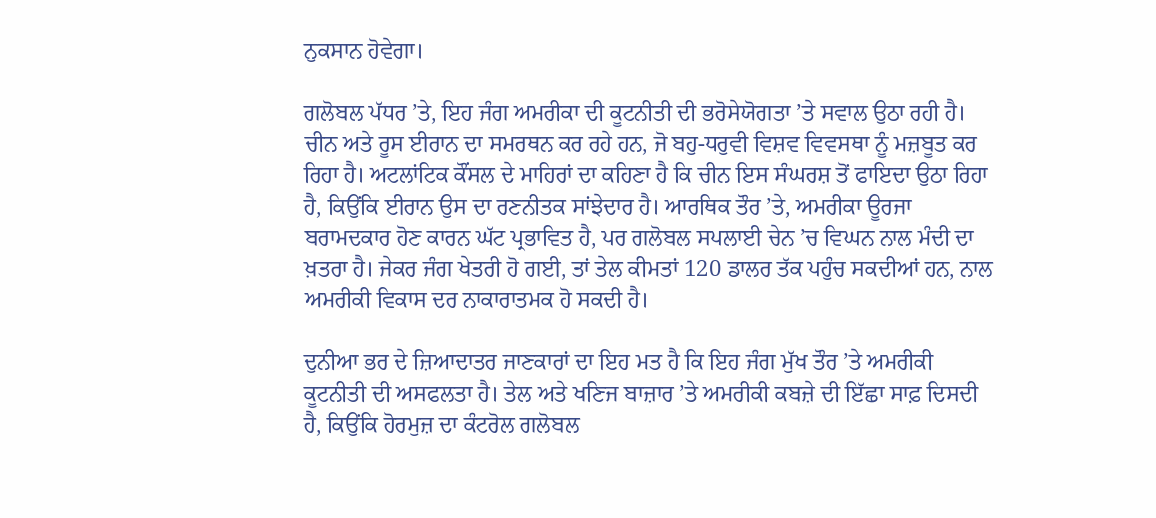ਨੁਕਸਾਨ ਹੋਵੇਗਾ।

ਗਲੋਬਲ ਪੱਧਰ ’ਤੇ, ਇਹ ਜੰਗ ਅਮਰੀਕਾ ਦੀ ਕੂਟਨੀਤੀ ਦੀ ਭਰੋਸੇਯੋਗਤਾ ’ਤੇ ਸਵਾਲ ਉਠਾ ਰਹੀ ਹੈ। ਚੀਨ ਅਤੇ ਰੂਸ ਈਰਾਨ ਦਾ ਸਮਰਥਨ ਕਰ ਰਹੇ ਹਨ, ਜੋ ਬਹੁ-ਧਰੁਵੀ ਵਿਸ਼ਵ ਵਿਵਸਥਾ ਨੂੰ ਮਜ਼ਬੂਤ ਕਰ ਰਿਹਾ ਹੈ। ਅਟਲਾਂਟਿਕ ਕੌਂਸਲ ਦੇ ਮਾਹਿਰਾਂ ਦਾ ਕਹਿਣਾ ਹੈ ਕਿ ਚੀਨ ਇਸ ਸੰਘਰਸ਼ ਤੋਂ ਫਾਇਦਾ ਉਠਾ ਰਿਹਾ ਹੈ, ਕਿਉਂਕਿ ਈਰਾਨ ਉਸ ਦਾ ਰਣਨੀਤਕ ਸਾਂਝੇਦਾਰ ਹੈ। ਆਰਥਿਕ ਤੌਰ ’ਤੇ, ਅਮਰੀਕਾ ਊਰਜਾ ਬਰਾਮਦਕਾਰ ਹੋਣ ਕਾਰਨ ਘੱਟ ਪ੍ਰਭਾਵਿਤ ਹੈ, ਪਰ ਗਲੋਬਲ ਸਪਲਾਈ ਚੇਨ ’ਚ ਵਿਘਨ ਨਾਲ ਮੰਦੀ ਦਾ ਖ਼ਤਰਾ ਹੈ। ਜੇਕਰ ਜੰਗ ਖੇਤਰੀ ਹੋ ਗਈ, ਤਾਂ ਤੇਲ ਕੀਮਤਾਂ 120 ਡਾਲਰ ਤੱਕ ਪਹੁੰਚ ਸਕਦੀਆਂ ਹਨ, ਨਾਲ ਅਮਰੀਕੀ ਵਿਕਾਸ ਦਰ ਨਾਕਾਰਾਤਮਕ ਹੋ ਸਕਦੀ ਹੈ।

ਦੁਨੀਆ ਭਰ ਦੇ ਜ਼ਿਆਦਾਤਰ ਜਾਣਕਾਰਾਂ ਦਾ ਇਹ ਮਤ ਹੈ ਕਿ ਇਹ ਜੰਗ ਮੁੱਖ ਤੌਰ ’ਤੇ ਅਮਰੀਕੀ ਕੂਟਨੀਤੀ ਦੀ ਅਸਫਲਤਾ ਹੈ। ਤੇਲ ਅਤੇ ਖਣਿਜ ਬਾਜ਼ਾਰ ’ਤੇ ਅਮਰੀਕੀ ਕਬਜ਼ੇ ਦੀ ਇੱਛਾ ਸਾਫ਼ ਦਿਸਦੀ ਹੈ, ਕਿਉਂਕਿ ਹੋਰਮੁਜ਼ ਦਾ ਕੰਟਰੋਲ ਗਲੋਬਲ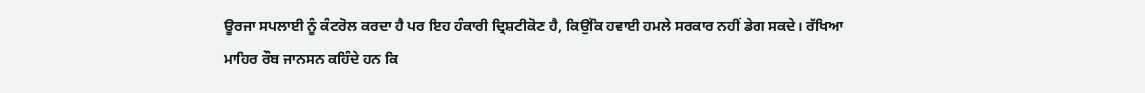ਊਰਜਾ ਸਪਲਾਈ ਨੂੰ ਕੰਟਰੋਲ ਕਰਦਾ ਹੈ ਪਰ ਇਹ ਹੰਕਾਰੀ ਦ੍ਰਿਸ਼ਟੀਕੋਣ ਹੈ, ਕਿਉਂਕਿ ਹਵਾਈ ਹਮਲੇ ਸਰਕਾਰ ਨਹੀਂ ਡੇਗ ਸਕਦੇ। ਰੱਖਿਆ ਮਾਹਿਰ ਰੌਬ ਜਾਨਸਨ ਕਹਿੰਦੇ ਹਨ ਕਿ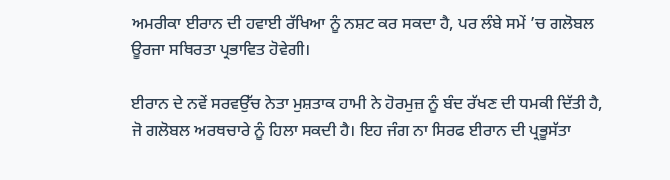ਅਮਰੀਕਾ ਈਰਾਨ ਦੀ ਹਵਾਈ ਰੱਖਿਆ ਨੂੰ ਨਸ਼ਟ ਕਰ ਸਕਦਾ ਹੈ, ਪਰ ਲੰਬੇ ਸਮੇਂ ’ਚ ਗਲੋਬਲ ਊਰਜਾ ਸਥਿਰਤਾ ਪ੍ਰਭਾਵਿਤ ਹੋਵੇਗੀ।

ਈਰਾਨ ਦੇ ਨਵੇਂ ਸਰਵਉੱਚ ਨੇਤਾ ਮੁਸ਼ਤਾਕ ਹਾਮੀ ਨੇ ਹੋਰਮੁਜ਼ ਨੂੰ ਬੰਦ ਰੱਖਣ ਦੀ ਧਮਕੀ ਦਿੱਤੀ ਹੈ, ਜੋ ਗਲੋਬਲ ਅਰਥਚਾਰੇ ਨੂੰ ਹਿਲਾ ਸਕਦੀ ਹੈ। ਇਹ ਜੰਗ ਨਾ ਸਿਰਫ ਈਰਾਨ ਦੀ ਪ੍ਰਭੂਸੱਤਾ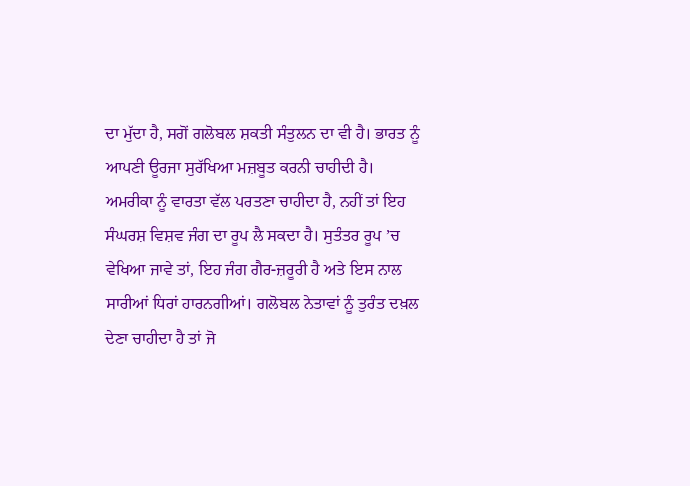ਦਾ ਮੁੱਦਾ ਹੈ, ਸਗੋਂ ਗਲੋਬਲ ਸ਼ਕਤੀ ਸੰਤੁਲਨ ਦਾ ਵੀ ਹੈ। ਭਾਰਤ ਨੂੰ ਆਪਣੀ ਊਰਜਾ ਸੁਰੱਖਿਆ ਮਜ਼ਬੂਤ ਕਰਨੀ ਚਾਹੀਦੀ ਹੈ। ਅਮਰੀਕਾ ਨੂੰ ਵਾਰਤਾ ਵੱਲ ਪਰਤਣਾ ਚਾਹੀਦਾ ਹੈ, ਨਹੀਂ ਤਾਂ ਇਹ ਸੰਘਰਸ਼ ਵਿਸ਼ਵ ਜੰਗ ਦਾ ਰੂਪ ਲੈ ਸਕਦਾ ਹੈ। ਸੁਤੰਤਰ ਰੂਪ ’ਚ ਵੇਖਿਆ ਜਾਵੇ ਤਾਂ, ਇਹ ਜੰਗ ਗੈਰ-ਜ਼ਰੂਰੀ ਹੈ ਅਤੇ ਇਸ ਨਾਲ ਸਾਰੀਆਂ ਧਿਰਾਂ ਹਾਰਨਗੀਆਂ। ਗਲੋਬਲ ਨੇਤਾਵਾਂ ਨੂੰ ਤੁਰੰਤ ਦਖ਼ਲ ਦੇਣਾ ਚਾਹੀਦਾ ਹੈ ਤਾਂ ਜੋ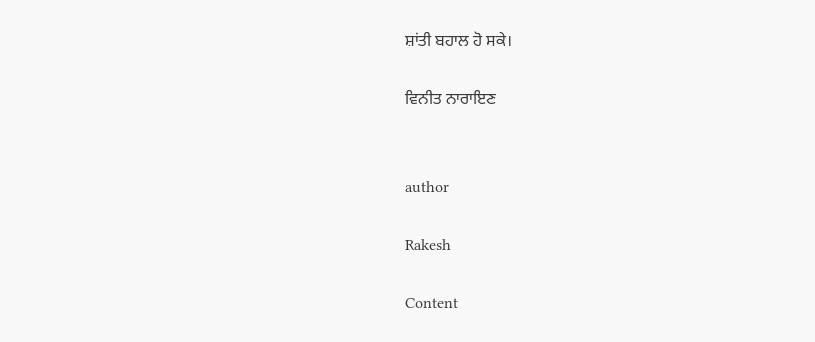ਸ਼ਾਂਤੀ ਬਹਾਲ ਹੋ ਸਕੇ।

ਵਿਨੀਤ ਨਾਰਾਇਣ


author

Rakesh

Content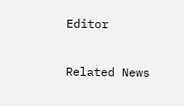Editor

Related News